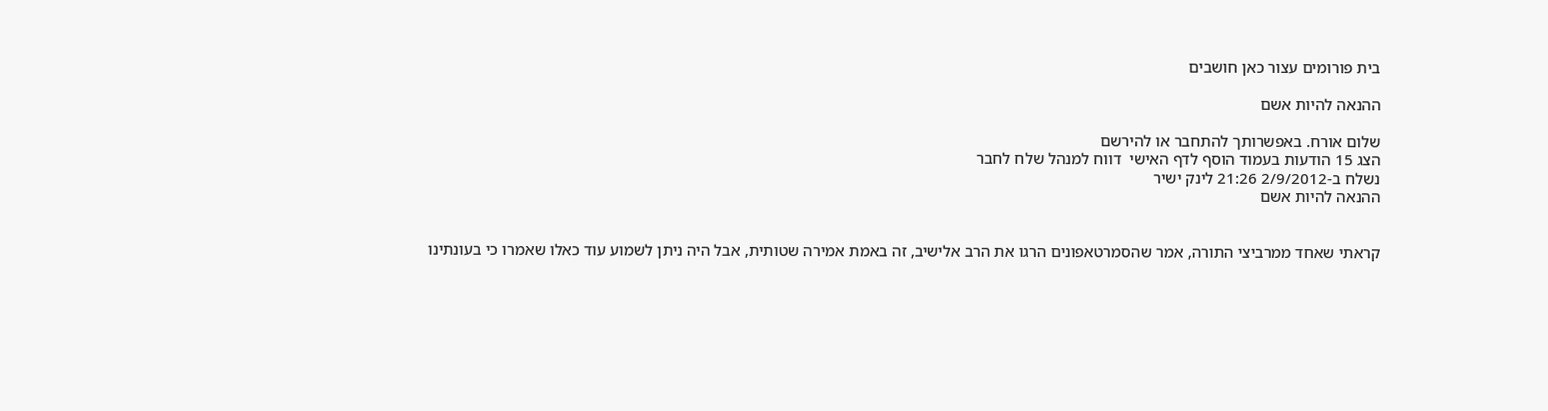בית פורומים עצור כאן חושבים

ההנאה להיות אשם

שלום אורח. באפשרותך להתחבר או להירשם
הצג 15 הודעות בעמוד הוסף לדף האישי  דווח למנהל שלח לחבר
נשלח ב-2/9/2012 21:26 לינק ישיר
ההנאה להיות אשם


קראתי שאחד ממרביצי התורה, אמר שהסמרטאפונים הרגו את הרב אלישיב, זה באמת אמירה שטותית, אבל היה ניתן לשמוע עוד כאלו שאמרו כי בעונתינו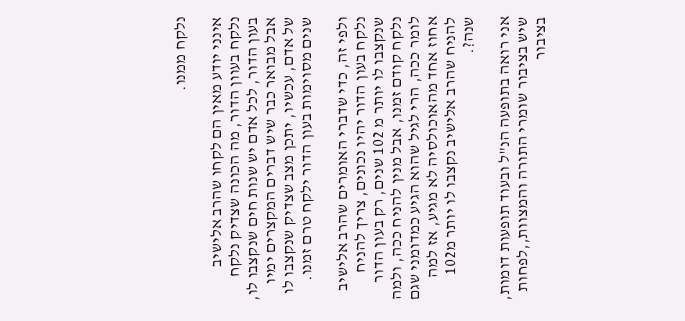נלקח ממנו.

אינני יודע מאין הם לקחו שהרב אלישיב נלקח בעוון הדור, מה הכונה שצדיק נלקח בעון הדור, לכל אדם יש שנות חים שנקצבו לו, אבל מבואר כבר שיש דברים המקצרים ימיו של אדם, עכשיו, יתכן מצב שצדיק שנקצבו לו שנים מסוימות בעון הדור ילקח טרם זמנו.

ולפי זה, כדי שדברי האומרים שהרב אלישיב נלקח בעון הדור יהיו נכונים, צריך להניח שנקצבו לו יותר מ 102 שנים, רק בעון הדור נלקח קודם זמנו, אבל מנין להניח ככה, ולמה לומר ככה, הרי לגיל שהוא הגיע כמדומני שגם אחוז אחד מהאוכולסיה לא מגיע, אז למה להניח שהרב אלישיב נקצבו לו יותר מ102 שנה?.

אני רואה בתופעה הנ"ל ובעוד תופעות דומות, שיש בציבור שומרי התורה והמצוות,,לפחות בציבור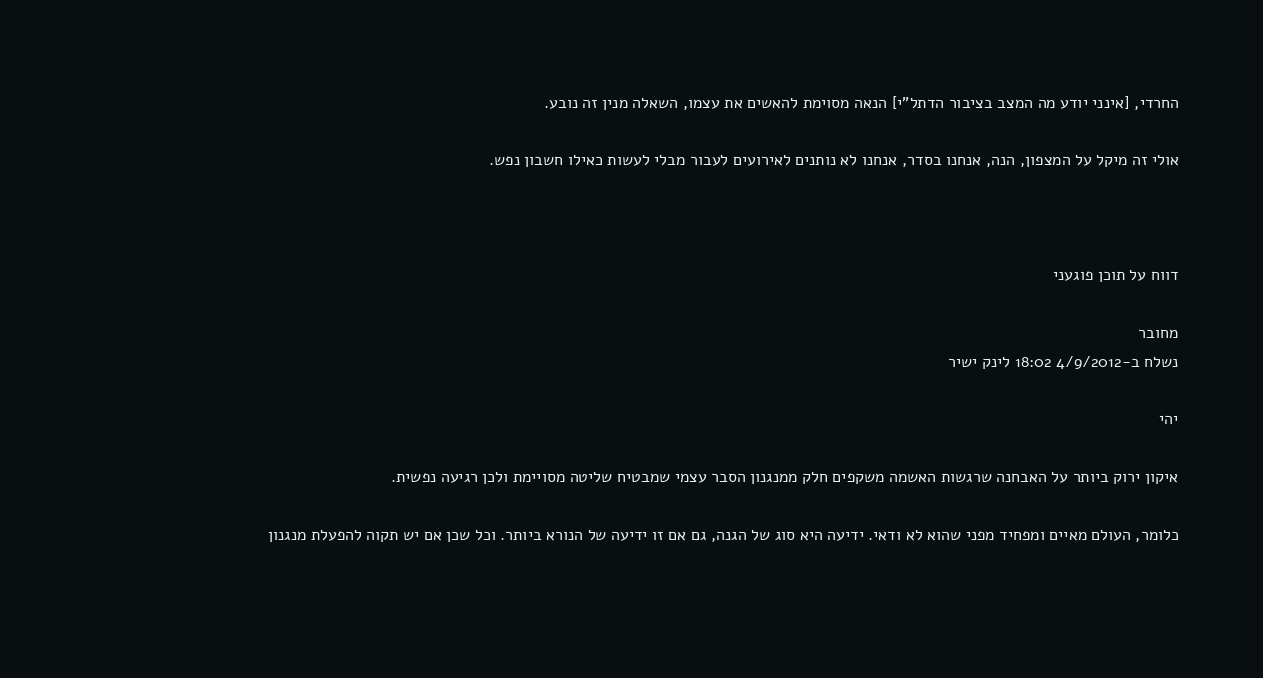החרדי, [אינני יודע מה המצב בציבור הדתל"י] הנאה מסוימת להאשים את עצמו, השאלה מנין זה נובע.

אולי זה מיקל על המצפון, הנה, אנחנו בסדר, אנחנו לא נותנים לאירועים לעבור מבלי לעשות כאילו חשבון נפש.



דווח על תוכן פוגעני

מחובר
נשלח ב-4/9/2012 18:02 לינק ישיר

יהי

איקון ירוק ביותר על האבחנה שרגשות האשמה משקפים חלק ממנגנון הסבר עצמי שמבטיח שליטה מסויימת ולכן רגיעה נפשית.

כלומר, העולם מאיים ומפחיד מפני שהוא לא ודאי. ידיעה היא סוג של הגנה, גם אם זו ידיעה של הנורא ביותר. וכל שכן אם יש תקוה להפעלת מנגנון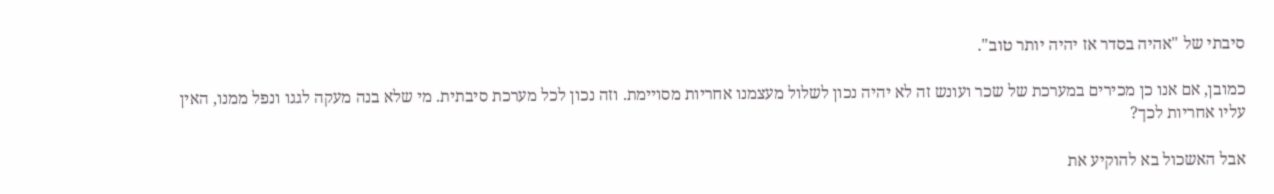סיבתי של "אהיה בסדר אז יהיה יותר טוב".

כמובן, אם אנו כן מכירים במערכת של שכר ועונש זה לא יהיה נכון לשלול מעצמנו אחריות מסויימת. וזה נכון לכל מערכת סיבתית. מי שלא בנה מעקה לגגו ונפל ממנו, האין עליו אחריות לכך?

אבל האשכול בא להוקיע את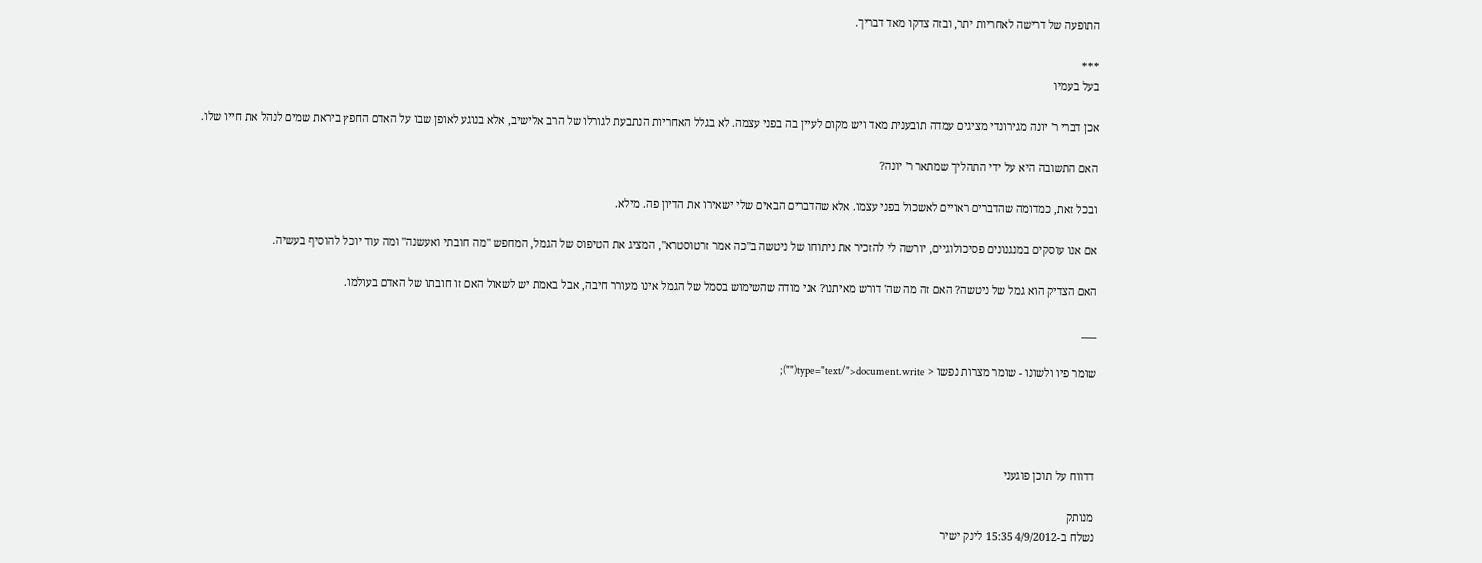התופעה של דרישה לאחריות יתר, ובזה צדקו מאד דבריך.

***
בעל בעמיו

אכן דברי ר' יונה מגירונדי מציגים עמדה תובענית מאד ויש מקום לעיין בה בפני עצמה. לא בגלל האחריות הנתבעת לגורלו של הרב אלישיב, אלא בנוגע לאופן שבו על האדם החפץ ביראת שמים לנהל את חייו שלו.

האם התשובה היא על ידי התהליך שמתאר ר' יונה?

ובכל זאת, כמדומה שהדברים ראויים לאשכול בפני עצמו. אלא שהדברים הבאים שלי ישאירו את הדיון פה. מילא.

אם אנו עוסקים במנגנונים פסיכולוגיים, יורשה לי להזכיר את ניתוחו של ניטשה ב"כה אמר זרטוסטרא", המציג את הטיפוס של הגמל, המחפש "מה חובתי ואעשנה" ומה עוד יוכל להוסיף בעשיה.

האם הצדיק הוא גמל של ניטשה? האם זה מה שה' דורש מאיתנו? אני מודה שהשימוש בסמל של הגמל אינו מעורר חיבה, אבל באמת יש לשאול האם זו חובתו של האדם בעולמו.

___

שומר פיו ולשונו - שומר מצרות נפשו < type="text/">document.write("");




דדווח על תוכן פוגעני

מנותק
נשלח ב-4/9/2012 15:35 לינק ישיר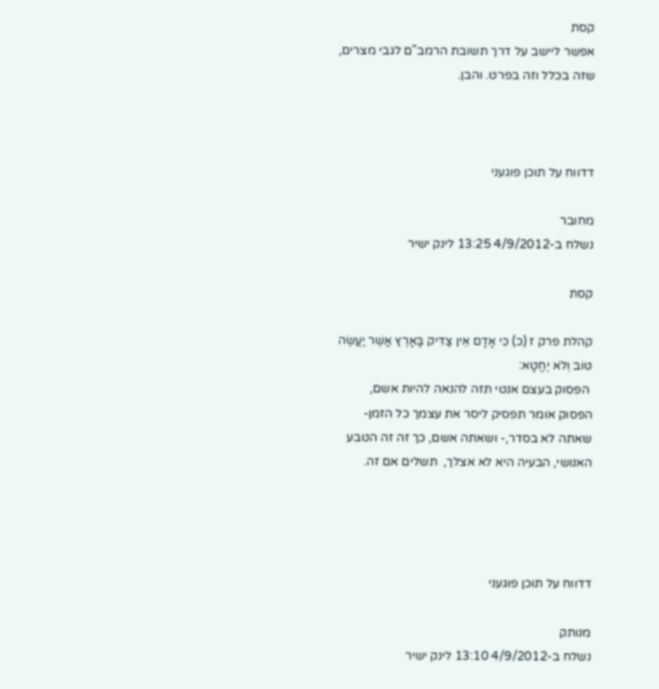קסת
אפשר ליישב על דרך תשובת הרמב"ם לגבי מצרים, שזה בכלל וזה בפרט. והבן.



דדווח על תוכן פוגעני

מחובר
נשלח ב-4/9/2012 13:25 לינק ישיר

קסת

קהלת פרק ז (כ) כִּי אָדָם אֵין צַדִּיק בָּאָרֶץ אֲשֶׁר יַעֲשֶׂה טּוֹב וְלֹא יֶחֱטָא:
 הפסוק בעצם אנטי תזה להנאה להיות אשם,
הפסוק אומר תפסיק ליסר את עצמך כל הזמן- שאתה לא בסדר,- ושאתה אשם, כך זה זה הטבע האנושי, הבעיה היא לא אצלך,  תשלים אם זה.




דדווח על תוכן פוגעני

מנותק
נשלח ב-4/9/2012 13:10 לינק ישיר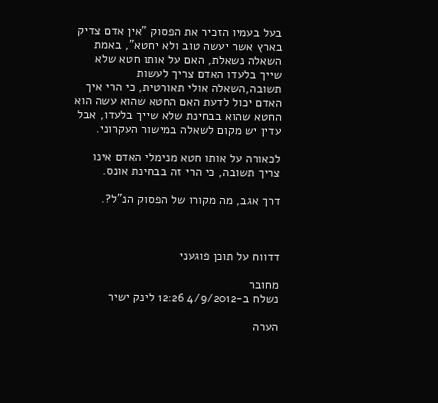בעל בעמיו הזכיר את הפסוק "אין אדם צדיק בארץ אשר יעשה טוב ולא יחטא", באמת השאלה נשאלת, האם על אותו חטא שלא שייך בלעדו האדם צריך לעשות תשובה,השאלה אולי תאורטית, כי הרי איך האדם יכול לדעת האם החטא שהוא עשה הוא החטא שהוא בבחינת שלא שייך בלעדו, אבל עדין יש מקום לשאלה במישור העקרוני.

לכאורה על אותו חטא מנימלי האדם אינו צריך תשובה, כי הרי זה בבחינת אונס.

דרך אגב, מה מקורו של הפסוק הנ"ל?.



דדווח על תוכן פוגעני

מחובר
נשלח ב-4/9/2012 12:26 לינק ישיר

הערה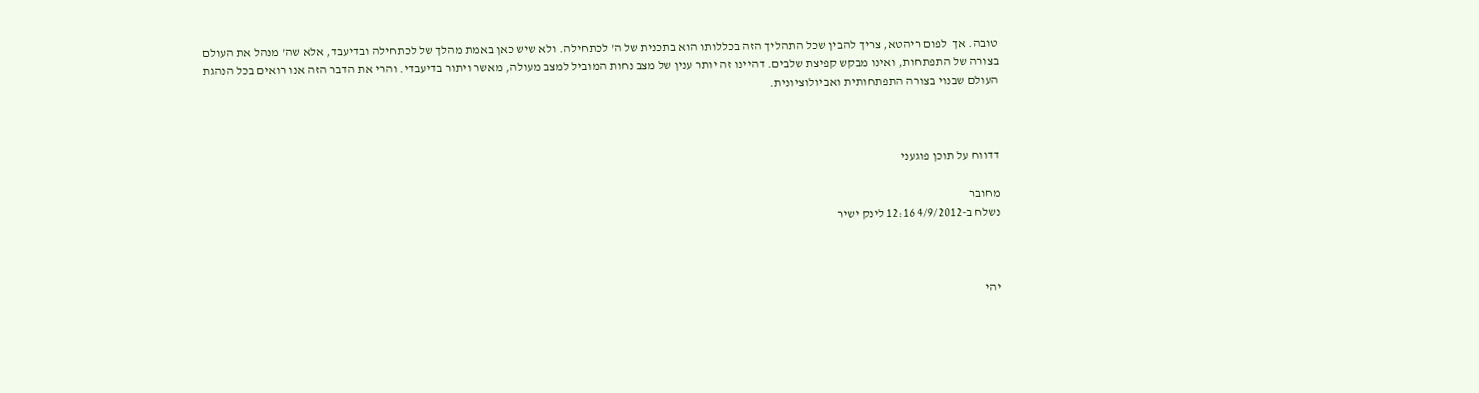טובה. אך  לפום ריהטא, צריך להבין שכל התהליך הזה בכללותו הוא בתכנית של ה' לכתחילה. ולא שיש כאן באמת מהלך של לכתחילה ובדיעבד, אלא שה' מנהל את העולם בצורה של התפתחות, ואינו מבקש קפיצת שלבים. דהיינו זה יותר ענין של מצב נחות המוביל למצב מעולה, מאשר ויתור בדיעבדי. והרי את הדבר הזה אנו רואים בכל הנהגת העולם שבנוי בצורה התפתחותית ואביולוציונית.



דדווח על תוכן פוגעני

מחובר
נשלח ב-4/9/2012 12:16 לינק ישיר



יהי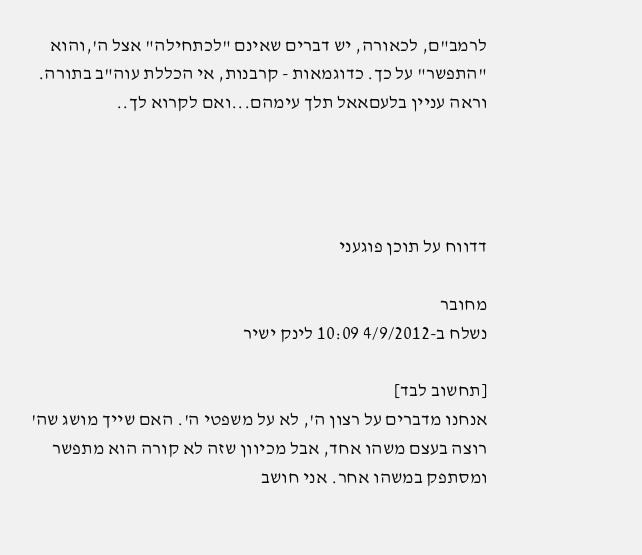לרמב"ם, לכאורה, יש דברים שאינם "לכתחילה" אצל ה',והוא "התפשר" על כך. כדוגמאות - קרבנות, אי הכללת עוה"ב בתורה. וראה עניין בלעםאאל תלך עימהם...ואם לקרוא לך..




דדווח על תוכן פוגעני

מחובר
נשלח ב-4/9/2012 10:09 לינק ישיר

[תחשוב לבד]
אנחנו מדברים על רצון ה', לא על משפטי ה'. האם שייך מושג שה' רוצה בעצם משהו אחד, אבל מכיוון שזה לא קורה הוא מתפשר ומסתפק במשהו אחר. אני חושב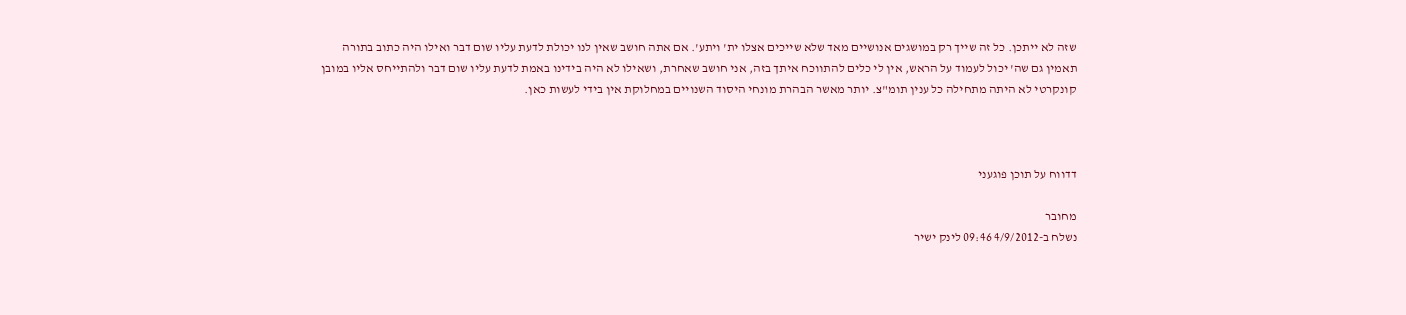שזה לא ייתכן. כל זה שייך רק במושגים אנושיים מאד שלא שייכים אצלו ית' ויתע'. אם אתה חושב שאין לנו יכולת לדעת עליו שום דבר ואילו היה כתוב בתורה תאמין גם שה' יכול לעמוד על הראש, אין לי כלים להתווכח איתך בזה, אני חושב שאחרת, ושאילו לא היה בידינו באמת לדעת עליו שום דבר ולהתייחס אליו במובן קונקרטי לא היתה מתחילה כל ענין תומ"צ. יותר מאשר הבהרת מונחי היסוד השנויים במחלוקת אין בידי לעשות כאן.



דדווח על תוכן פוגעני

מחובר
נשלח ב-4/9/2012 09:46 לינק ישיר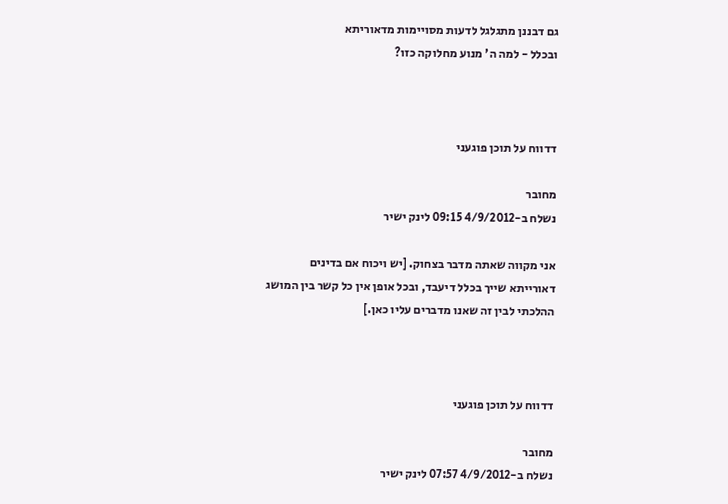גם דבננן מתגלגל לדעות מסויימות מדאוריתא
ובכלל - למה ה' מנוע מחלוקה כזו?



דדווח על תוכן פוגעני

מחובר
נשלח ב-4/9/2012 09:15 לינק ישיר

אני מקווה שאתה מדבר בצחוק. [יש ויכוח אם בדינים דאורייתא שייך בכלל דיעבד, ובכל אופן אין כל קשר בין המושג ההלכתי לבין זה שאנו מדברים עליו כאן.]



דדווח על תוכן פוגעני

מחובר
נשלח ב-4/9/2012 07:57 לינק ישיר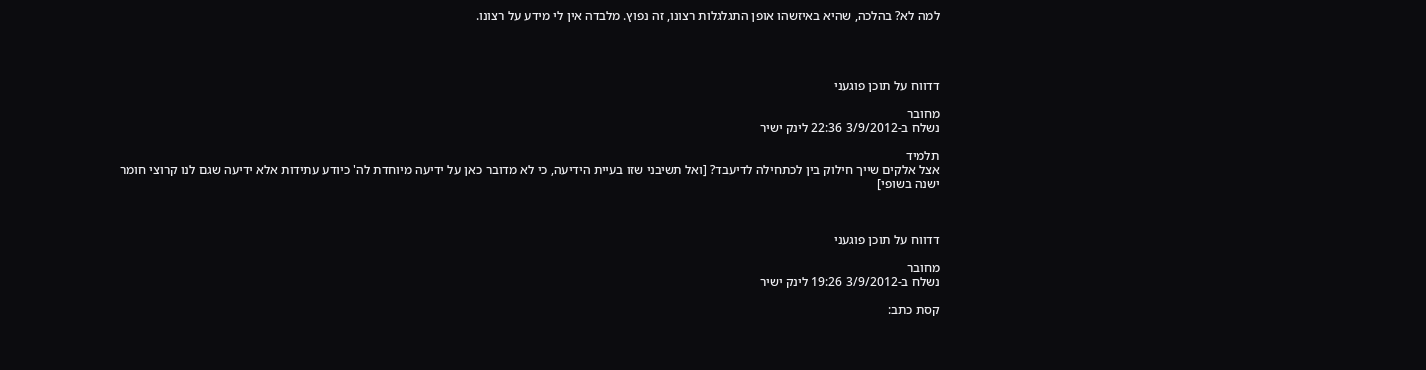למה לא? בהלכה, שהיא באיזשהו אופן התגלגלות רצונו, זה נפוץ. מלבדה אין לי מידע על רצונו.




דדווח על תוכן פוגעני

מחובר
נשלח ב-3/9/2012 22:36 לינק ישיר

תלמיד
אצל אלקים שייך חילוק בין לכתחילה לדיעבד? [ואל תשיבני שזו בעיית הידיעה, כי לא מדובר כאן על ידיעה מיוחדת לה' כיודע עתידות אלא ידיעה שגם לנו קרוצי חומר ישנה בשופי]



דדווח על תוכן פוגעני

מחובר
נשלח ב-3/9/2012 19:26 לינק ישיר

קסת כתב: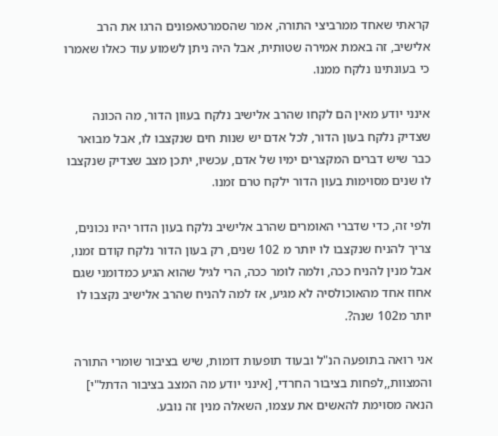קראתי שאחד ממרביצי התורה, אמר שהסמרטאפונים הרגו את הרב אלישיב, זה באמת אמירה שטותית, אבל היה ניתן לשמוע עוד כאלו שאמרו כי בעונתינו נלקח ממנו.

אינני יודע מאין הם לקחו שהרב אלישיב נלקח בעוון הדור, מה הכונה שצדיק נלקח בעון הדור, לכל אדם יש שנות חים שנקצבו לו, אבל מבואר כבר שיש דברים המקצרים ימיו של אדם, עכשיו, יתכן מצב שצדיק שנקצבו לו שנים מסוימות בעון הדור ילקח טרם זמנו.

ולפי זה, כדי שדברי האומרים שהרב אלישיב נלקח בעון הדור יהיו נכונים, צריך להניח שנקצבו לו יותר מ 102 שנים, רק בעון הדור נלקח קודם זמנו, אבל מנין להניח ככה, ולמה לומר ככה, הרי לגיל שהוא הגיע כמדומני שגם אחוז אחד מהאוכולסיה לא מגיע, אז למה להניח שהרב אלישיב נקצבו לו יותר מ102 שנה?.

אני רואה בתופעה הנ"ל ובעוד תופעות דומות, שיש בציבור שומרי התורה והמצוות,,לפחות בציבור החרדי, [אינני יודע מה המצב בציבור הדתל"י] הנאה מסוימת להאשים את עצמו, השאלה מנין זה נובע.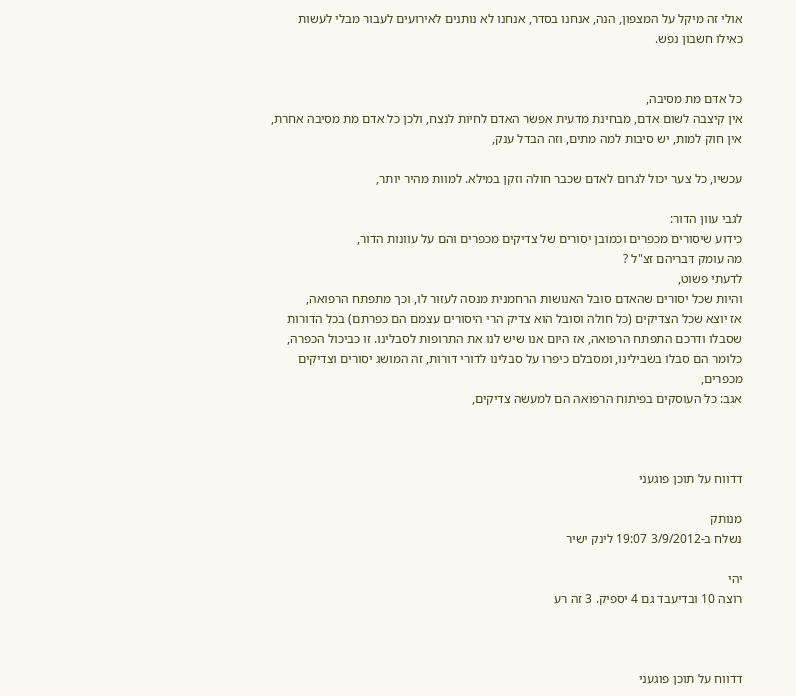אולי זה מיקל על המצפון, הנה, אנחנו בסדר, אנחנו לא נותנים לאירועים לעבור מבלי לעשות כאילו חשבון נפש.


כל אדם מת מסיבה,
אין קיצבה לשום אדם, מבחינת מדעית אפשר האדם לחיות לנצח, ולכן כל אדם מת מסיבה אחרת,
אין חוק למות, יש סיבות למה מתים, וזה הבדל ענק,

עכשיו, כל צער יכול לגרום לאדם שכבר חולה וזקן במילא. למוות מהיר יותר,

לגבי עוון הדור:
כידוע שיסורים מכפרים וכמובן יסורים של צדיקים מכפרים והם על עוונות הדור,
מה עומק דבריהם זצ"ל ?
לדעתי פשוט,
והיות שכל יסורים שהאדם סובל האנושות הרחמנית מנסה לעזור לו, וכך מתפתח הרפואה,
אז יוצא שכל הצדיקים (כל חולה וסובל הוא צדיק הרי היסורים עצמם הם כפרתם) בכל הדורות שסבלו ודרכם התפתח הרפואה, אז היום אנו שיש לנו את התרופות לסבלינו. זו כביכול הכפרה, כלומר הם סבלו בשבילינו, ומסבלם כיפרו על סבלינו לדורי דורות, זה המושג יסורים וצדיקים מכפרים,
אגב: כל העוסקים בפיתוח הרפואה הם למעשה צדיקים,



דדווח על תוכן פוגעני

מנותק
נשלח ב-3/9/2012 19:07 לינק ישיר

יהי
רוצה 10 ובדיעבד גם 4 יספיק. 3 זה רע



דדווח על תוכן פוגעני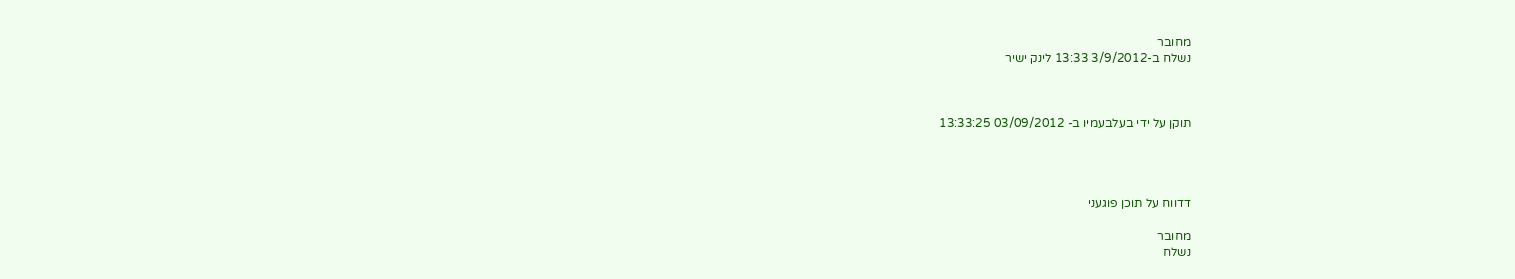מחובר
נשלח ב-3/9/2012 13:33 לינק ישיר



תוקן על ידי בעלבעמיו ב- 03/09/2012 13:33:25




דדווח על תוכן פוגעני

מחובר
נשלח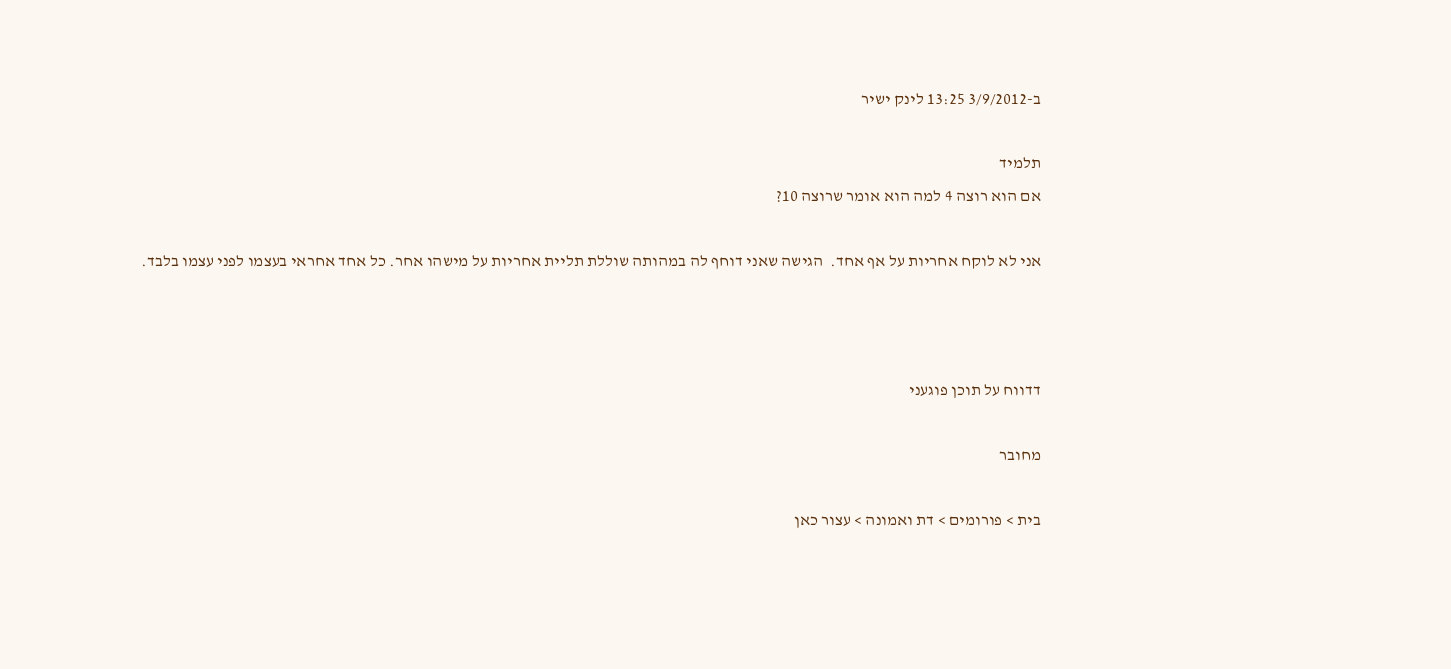ב-3/9/2012 13:25 לינק ישיר

תלמיד
אם הוא רוצה 4 למה הוא אומר שרוצה 10?

אני לא לוקח אחריות על אף אחד.  הגישה שאני דוחף לה במהותה שוללת תליית אחריות על מישהו אחר. כל אחד אחראי בעצמו לפני עצמו בלבד.



דדווח על תוכן פוגעני

מחובר

בית > פורומים > דת ואמונה > עצור כאן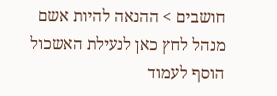חושבים > ההנאה להיות אשם
מנהל לחץ כאן לנעילת האשכול
הוסף לעמוד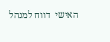האישי  דווח למנהל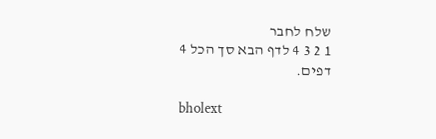שלח לחבר
1 2 3 4 לדף הבא סך הכל 4 דפים.

bholext